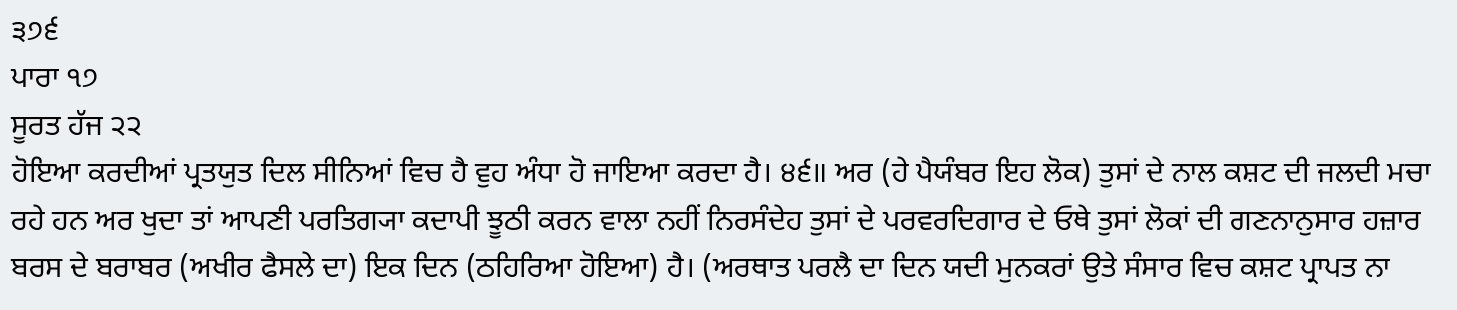੩੭੬
ਪਾਰਾ ੧੭
ਸੂਰਤ ਹੱਜ ੨੨
ਹੋਇਆ ਕਰਦੀਆਂ ਪ੍ਰਤਯੁਤ ਦਿਲ ਸੀਨਿਆਂ ਵਿਚ ਹੈ ਵੁਹ ਅੰਧਾ ਹੋ ਜਾਇਆ ਕਰਦਾ ਹੈ। ੪੬॥ ਅਰ (ਹੇ ਪੈਯੰਬਰ ਇਹ ਲੋਕ) ਤੁਸਾਂ ਦੇ ਨਾਲ ਕਸ਼ਟ ਦੀ ਜਲਦੀ ਮਚਾ ਰਹੇ ਹਨ ਅਰ ਖੁਦਾ ਤਾਂ ਆਪਣੀ ਪਰਤਿਗ੍ਯਾ ਕਦਾਪੀ ਝੂਠੀ ਕਰਨ ਵਾਲਾ ਨਹੀਂ ਨਿਰਸੰਦੇਹ ਤੁਸਾਂ ਦੇ ਪਰਵਰਦਿਗਾਰ ਦੇ ਓਥੇ ਤੁਸਾਂ ਲੋਕਾਂ ਦੀ ਗਣਨਾਨੁਸਾਰ ਹਜ਼ਾਰ ਬਰਸ ਦੇ ਬਰਾਬਰ (ਅਖੀਰ ਫੈਸਲੇ ਦਾ) ਇਕ ਦਿਨ (ਠਹਿਰਿਆ ਹੋਇਆ) ਹੈ। (ਅਰਥਾਤ ਪਰਲੈ ਦਾ ਦਿਨ ਯਦੀ ਮੁਨਕਰਾਂ ਉਤੇ ਸੰਸਾਰ ਵਿਚ ਕਸ਼ਟ ਪ੍ਰਾਪਤ ਨਾ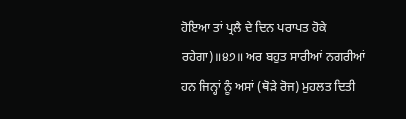ਹੋਇਆ ਤਾਂ ਪ੍ਰਲੈ ਦੇ ਦਿਨ ਪਰਾਪਤ ਹੋਕੇ ਰਹੇਗਾ)॥੪੭॥ ਅਰ ਬਹੁਤ ਸਾਰੀਆਂ ਨਗਰੀਆਂ ਹਨ ਜਿਨ੍ਹਾਂ ਨੂੰ ਅਸਾਂ (ਥੋੜੇ ਰੋਜ) ਮੁਹਲਤ ਦਿਤੀ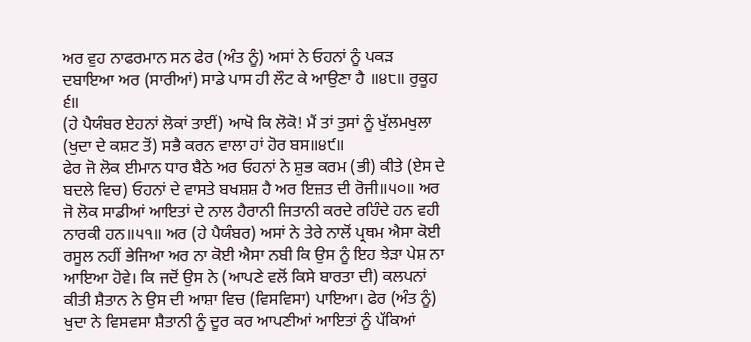ਅਰ ਵੁਹ ਨਾਫਰਮਾਨ ਸਨ ਫੇਰ (ਅੰਤ ਨੂੰ) ਅਸਾਂ ਨੇ ਓਹਨਾਂ ਨੂੰ ਪਕੜ ਦਬਾਇਆ ਅਰ (ਸਾਰੀਆਂ) ਸਾਡੇ ਪਾਸ ਹੀ ਲੌਟ ਕੇ ਆਉਣਾ ਹੈ ॥੪੮॥ ਰੁਕੂਹ ੬॥
(ਹੇ ਪੈਯੰਬਰ ਏਹਨਾਂ ਲੋਕਾਂ ਤਾਈਂ) ਆਖੋ ਕਿ ਲੋਕੋ! ਮੈਂ ਤਾਂ ਤੁਸਾਂ ਨੂੰ ਖੁੱਲਮਖੁਲਾ (ਖੁਦਾ ਦੇ ਕਸ਼ਟ ਤੋਂ) ਸਭੈ ਕਰਨ ਵਾਲਾ ਹਾਂ ਹੋਰ ਬਸ॥੪੯॥
ਫੇਰ ਜੋ ਲੋਕ ਈਮਾਨ ਧਾਰ ਬੈਠੇ ਅਰ ਓਹਨਾਂ ਨੇ ਸ਼ੁਭ ਕਰਮ (ਭੀ) ਕੀਤੇ (ਏਸ ਦੇ ਬਦਲੇ ਵਿਚ) ਓਹਨਾਂ ਦੇ ਵਾਸਤੇ ਬਖਸ਼ਸ਼ ਹੈ ਅਰ ਇਜ਼ਤ ਦੀ ਰੋਜੀ॥੫੦॥ ਅਰ ਜੋ ਲੋਕ ਸਾਡੀਆਂ ਆਇਤਾਂ ਦੇ ਨਾਲ ਹੈਰਾਨੀ ਜਿਤਾਨੀ ਕਰਦੇ ਰਹਿੰਦੇ ਹਨ ਵਹੀ ਨਾਰਕੀ ਹਨ॥੫੧॥ ਅਰ (ਹੇ ਪੈਯੰਬਰ) ਅਸਾਂ ਨੇ ਤੇਰੇ ਨਾਲੋਂ ਪ੍ਰਥਮ ਐਸਾ ਕੋਈ ਰਸੂਲ ਨਹੀਂ ਭੇਜਿਆ ਅਰ ਨਾ ਕੋਈ ਐਸਾ ਨਬੀ ਕਿ ਉਸ ਨੂੰ ਇਹ ਝੇੜਾ ਪੇਸ਼ ਨਾ ਆਇਆ ਹੋਵੇ। ਕਿ ਜਦੋਂ ਉਸ ਨੇ (ਆਪਣੇ ਵਲੋਂ ਕਿਸੇ ਬਾਰਤਾ ਦੀ) ਕਲਪਨਾਂ ਕੀਤੀ ਸ਼ੈਤਾਨ ਨੇ ਉਸ ਦੀ ਆਸ਼ਾ ਵਿਚ (ਵਿਸਵਿਸਾ) ਪਾਇਆ। ਫੇਰ (ਅੰਤ ਨੂੰ) ਖੁਦਾ ਨੇ ਵਿਸਵਸਾ ਸ਼ੈਤਾਨੀ ਨੂੰ ਦੂਰ ਕਰ ਆਪਣੀਆਂ ਆਇਤਾਂ ਨੂੰ ਪੱਕਿਆਂ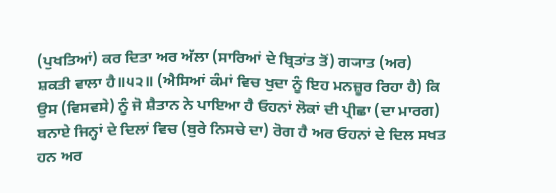(ਪੁਖਤਿਆਂ) ਕਰ ਦਿਤਾ ਅਰ ਅੱਲਾ (ਸਾਰਿਆਂ ਦੇ ਬ੍ਰਿਤਾਂਤ ਤੋਂ) ਗ੍ਯਾਤ (ਅਰ) ਸ਼ਕਤੀ ਵਾਲਾ ਹੈ॥੫੨॥ (ਐਸਿਆਂ ਕੰਮਾਂ ਵਿਚ ਖੁਦਾ ਨੂੰ ਇਹ ਮਨਜ਼ੂਰ ਰਿਹਾ ਹੈ) ਕਿ ਉਸ (ਵਿਸਵਸੇ) ਨੂੰ ਜੋ ਸ਼ੈਤਾਨ ਨੇ ਪਾਇਆ ਹੈ ਓਹਨਾਂ ਲੋਕਾਂ ਦੀ ਪ੍ਰੀਛਾ (ਦਾ ਮਾਰਗ) ਬਨਾਏ ਜਿਨ੍ਹਾਂ ਦੇ ਦਿਲਾਂ ਵਿਚ (ਬੁਰੇ ਨਿਸਚੇ ਦਾ) ਰੋਗ ਹੈ ਅਰ ਓਹਨਾਂ ਦੇ ਦਿਲ ਸਖਤ ਹਨ ਅਰ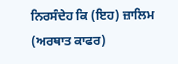ਨਿਰਸੰਦੇਹ ਕਿ (ਇਹ) ਜ਼ਾਲਿਮ (ਅਰਥਾਤ ਕਾਫਰ)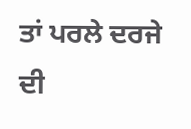ਤਾਂ ਪਰਲੇ ਦਰਜੇ ਦੀ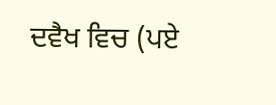ਦਵੈਖ ਵਿਚ (ਪਏ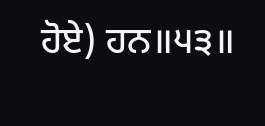ਹੋਏ) ਹਨ॥੫੩॥